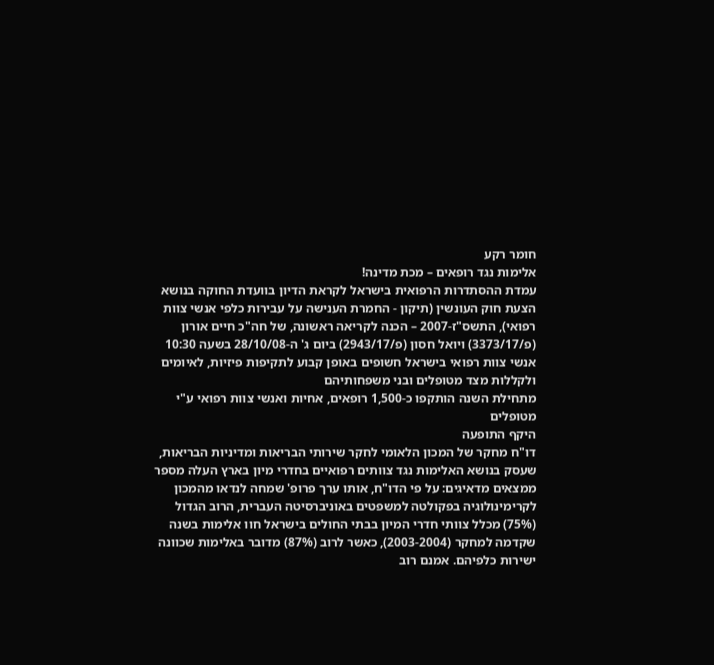חומר רקע
אלימות נגד רופאים – מכת מדינה!
עמדת ההסתדרות הרפואית בישראל לקראת הדיון בוועדת החוקה בנושא הצעת חוק העונשין (תיקון - החמרת הענישה על עבירות כלפי אנשי צוות רפואי), התשס"ז-2007 – הכנה לקריאה ראשונה, של חה"כ חיים אורון (פ/3373/17) ויואל חסון (פ/2943/17) ביום ג' ה-28/10/08 בשעה 10:30
אנשי צוות רפואי בישראל חשופים באופן קבוע לתקיפות פיזיות, לאיומים ולקללות מצד מטופלים ובני משפחותיהם
מתחילת השנה הותקפו כ-1,500 רופאים, אחיות ואנשי צוות רפואי ע"י מטופלים
היקף התופעה
דו"ח מחקר של המכון הלאומי לחקר שירותי הבריאות ומדיניות הבריאות, שעסק בנושא האלימות נגד צוותים רפואיים בחדרי מיון בארץ העלה מספר ממצאים מדאיגים: על פי הדו"ח, אותו ערך פרופ' שמחה לנדאו מהמכון לקרימינולוגיה בפקולטה למשפטים באוניברסיטה העברית, הרוב הגדול (75%) מכלל צוותי חדרי המיון בבתי החולים בישראל חוו אלימות בשנה שקדמה למחקר (2003-2004), כאשר לרוב (87%) מדובר באלימות שכוונה ישירות כלפיהם. אמנם רוב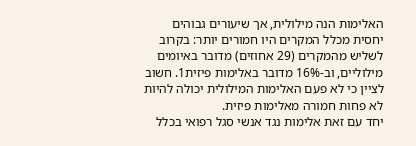האלימות הנה מילולית, אך שיעורים גבוהים יחסית מכלל המקרים היו חמורים יותר: בקרוב לשליש מהמקרים (29 אחוזים) מדובר באיומים מילוליים, וב-16% מדובר באלימות פיזית1. חשוב לציין כי לא פעם האלימות המילולית יכולה להיות לא פחות חמורה מאלימות פיזית.
יחד עם זאת אלימות נגד אנשי סגל רפואי בכלל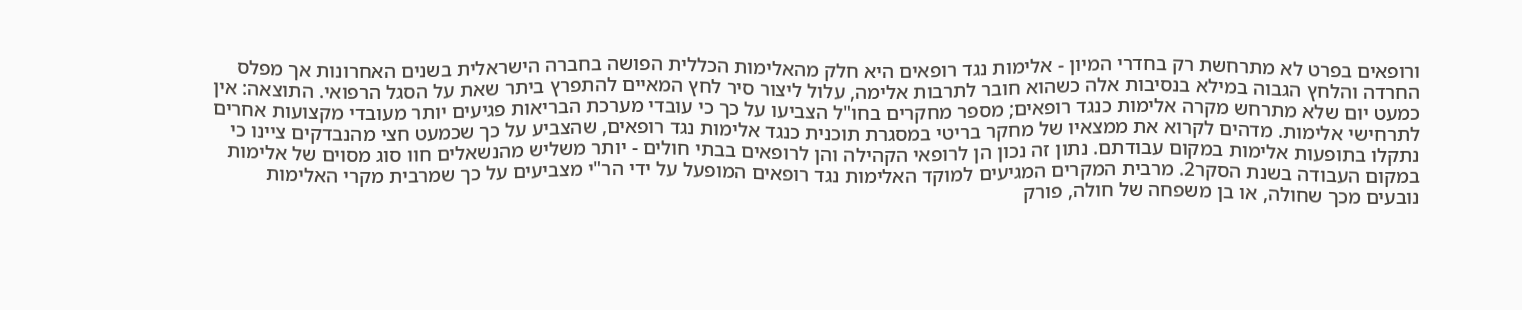ורופאים בפרט לא מתרחשת רק בחדרי המיון - אלימות נגד רופאים היא חלק מהאלימות הכללית הפושה בחברה הישראלית בשנים האחרונות אך מפלס החרדה והלחץ הגבוה במילא בנסיבות אלה כשהוא חובר לתרבות אלימה, עלול ליצור סיר לחץ המאיים להתפרץ ביתר שאת על הסגל הרפואי. התוצאה: אין כמעט יום שלא מתרחש מקרה אלימות כנגד רופאים; מספר מחקרים בחו"ל הצביעו על כך כי עובדי מערכת הבריאות פגיעים יותר מעובדי מקצועות אחרים לתרחישי אלימות. מדהים לקרוא את ממצאיו של מחקר בריטי במסגרת תוכנית כנגד אלימות נגד רופאים, שהצביע על כך שכמעט חצי מהנבדקים ציינו כי נתקלו בתופעות אלימות במקום עבודתם. נתון זה נכון הן לרופאי הקהילה והן לרופאים בבתי חולים - יותר משליש מהנשאלים חוו סוג מסוים של אלימות במקום העבודה בשנת הסקר2. מרבית המקרים המגיעים למוקד האלימות נגד רופאים המופעל על ידי הר"י מצביעים על כך שמרבית מקרי האלימות נובעים מכך שחולה, או בן משפחה של חולה, פורק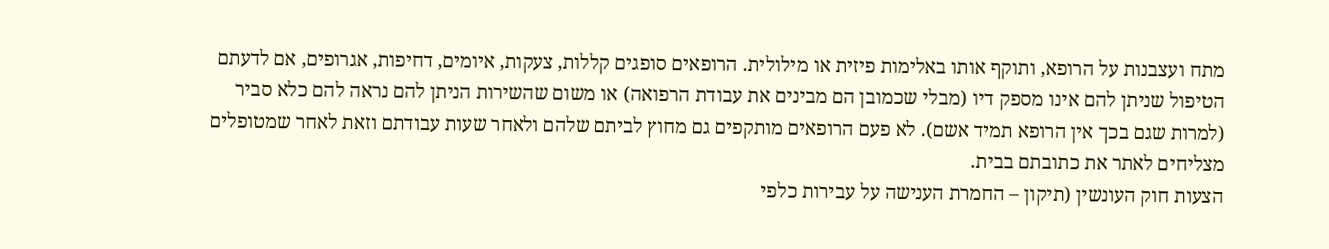מתח ועצבנות על הרופא, ותוקף אותו באלימות פיזית או מילולית. הרופאים סופגים קללות, צעקות, איומים, דחיפות, אגרופים, אם לדעתם הטיפול שניתן להם אינו מספק דיו (מבלי שכמובן הם מבינים את עבודת הרפואה) או משום שהשירות הניתן להם נראה להם כלא סביר (למרות שגם בכך אין הרופא תמיד אשם). לא פעם הרופאים מותקפים גם מחוץ לביתם שלהם ולאחר שעות עבודתם וזאת לאחר שמטופלים מצליחים לאתר את כתובתם בבית.
הצעות חוק העונשין (תיקון – החמרת הענישה על עבירות כלפי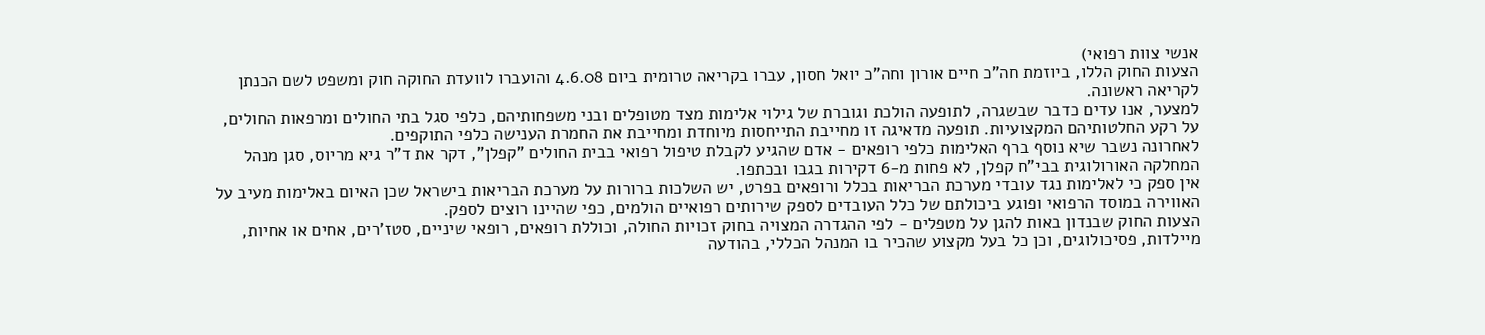אנשי צוות רפואי)
הצעות החוק הללו, ביוזמת חה"כ חיים אורון וחה"כ יואל חסון, עברו בקריאה טרומית ביום 4.6.08 והועברו לוועדת החוקה חוק ומשפט לשם הכנתן לקריאה ראשונה.
למצער, אנו עדים כדבר שבשגרה, לתופעה הולכת וגוברת של גילוי אלימות מצד מטופלים ובני משפחותיהם, כלפי סגל בתי החולים ומרפאות החולים, על רקע החלטותיהם המקצועיות. תופעה מדאיגה זו מחייבת התייחסות מיוחדת ומחייבת את החמרת הענישה כלפי התוקפים.
לאחרונה נשבר שיא נוסף ברף האלימות כלפי רופאים - אדם שהגיע לקבלת טיפול רפואי בבית החולים "קפלן", דקר את ד"ר גיא מריוס, סגן מנהל המחלקה האורולוגית בבי"ח קפלן, לא פחות מ-6 דקירות בגבו ובכתפו.
אין ספק כי לאלימות נגד עובדי מערכת הבריאות בכלל ורופאים בפרט, יש השלכות ברורות על מערכת הבריאות בישראל שכן האיום באלימות מעיב על האווירה במוסד הרפואי ופוגע ביכולתם של כלל העובדים לספק שירותים רפואיים הולמים, כפי שהיינו רוצים לספק.
הצעות החוק שבנדון באות להגן על מטפלים - לפי ההגדרה המצויה בחוק זכויות החולה, וכוללת רופאים, רופאי שיניים, סטז'רים, אחים או אחיות, מיילדות, פסיכולוגים, וכן כל בעל מקצוע שהכיר בו המנהל הכללי, בהודעה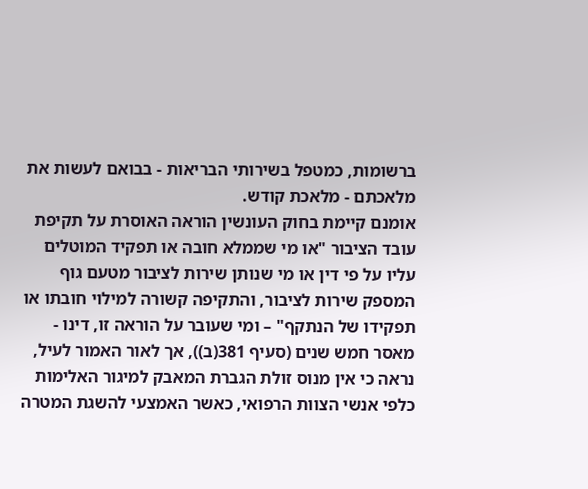ברשומות, כמטפל בשירותי הבריאות - בבואם לעשות את מלאכתם - מלאכת קודש.
אומנם קיימת בחוק העונשין הוראה האוסרת על תקיפת עובד הציבור "או מי שממלא חובה או תפקיד המוטלים עליו על פי דין או מי שנותן שירות לציבור מטעם גוף המספק שירות לציבור, והתקיפה קשורה למילוי חובתו או תפקידו של הנתקף" – ומי שעובר על הוראה זו, דינו - מאסר חמש שנים (סעיף 381(ב)), אך לאור האמור לעיל, נראה כי אין מנוס זולת הגברת המאבק למיגור האלימות כלפי אנשי הצוות הרפואי, כאשר האמצעי להשגת המטרה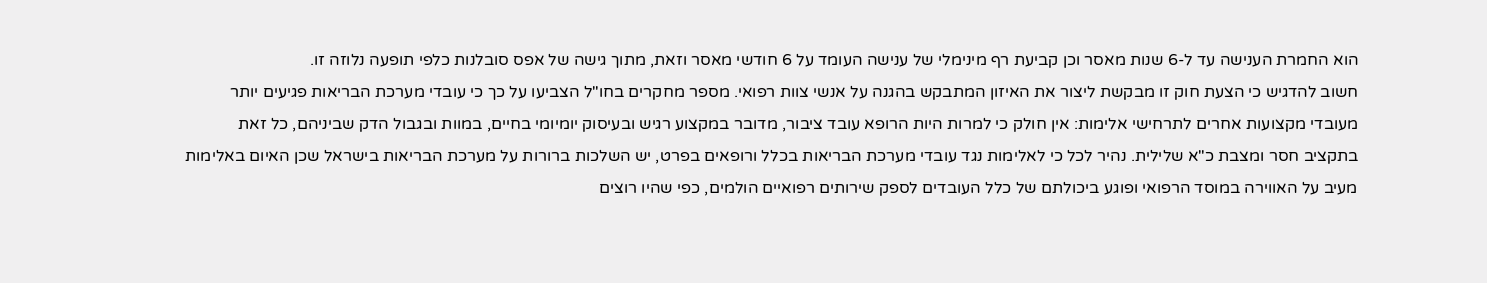הוא החמרת הענישה עד ל-6 שנות מאסר וכן קביעת רף מינימלי של ענישה העומד על 6 חודשי מאסר וזאת, מתוך גישה של אפס סובלנות כלפי תופעה נלוזה זו.
חשוב להדגיש כי הצעת חוק זו מבקשת ליצור את האיזון המתבקש בהגנה על אנשי צוות רפואי. מספר מחקרים בחו"ל הצביעו על כך כי עובדי מערכת הבריאות פגיעים יותר מעובדי מקצועות אחרים לתרחישי אלימות: אין חולק כי למרות היות הרופא עובד ציבור, מדובר במקצוע רגיש ובעיסוק יומיומי בחיים, במוות ובגבול הדק שביניהם, כל זאת בתקציב חסר ומצבת כ"א שלילית. נהיר לכל כי לאלימות נגד עובדי מערכת הבריאות בכלל ורופאים בפרט, יש השלכות ברורות על מערכת הבריאות בישראל שכן האיום באלימות מעיב על האווירה במוסד הרפואי ופוגע ביכולתם של כלל העובדים לספק שירותים רפואיים הולמים, כפי שהיו רוצים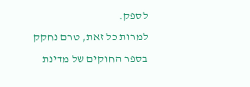לספק.
למרות כל זאת, טרם נחקק בספר החוקים של מדינת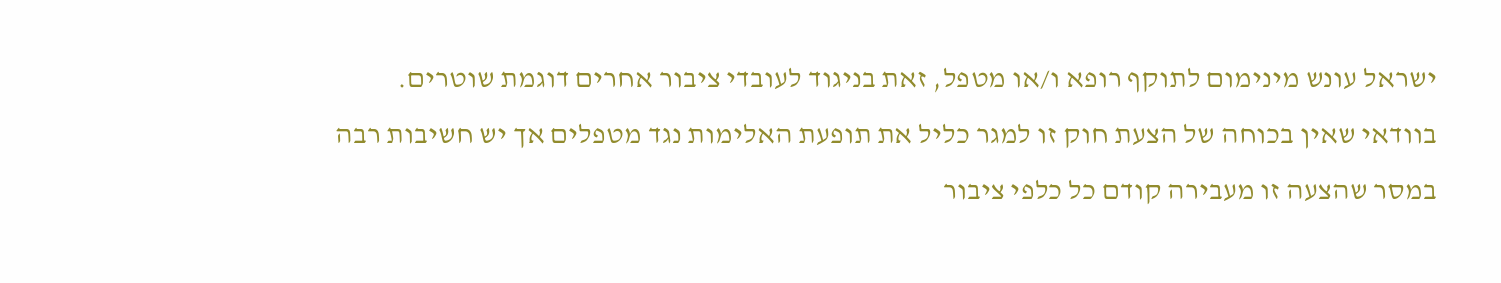ישראל עונש מינימום לתוקף רופא ו/או מטפל, זאת בניגוד לעובדי ציבור אחרים דוגמת שוטרים.
בוודאי שאין בכוחה של הצעת חוק זו למגר כליל את תופעת האלימות נגד מטפלים אך יש חשיבות רבה במסר שהצעה זו מעבירה קודם כל כלפי ציבור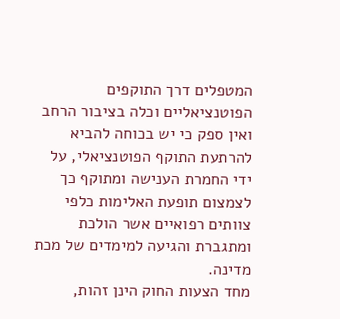המטפלים דרך התוקפים הפוטנציאליים וכלה בציבור הרחב ואין ספק כי יש בכוחה להביא להרתעת התוקף הפוטנציאלי, על ידי החמרת הענישה ומתוקף כך לצמצום תופעת האלימות כלפי צוותים רפואיים אשר הולכת ומתגברת והגיעה למימדים של מכת מדינה.
מחד הצעות החוק הינן זהות,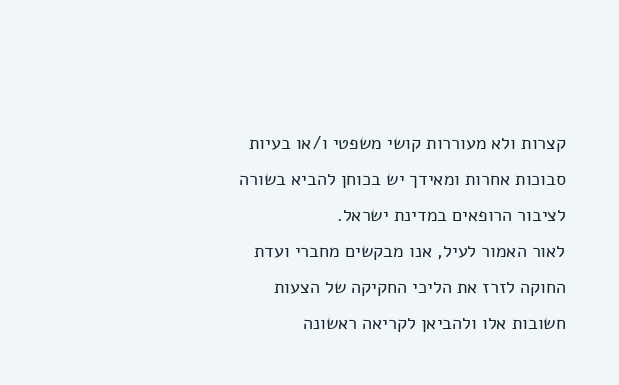קצרות ולא מעוררות קושי משפטי ו/או בעיות סבוכות אחרות ומאידך יש בכוחן להביא בשורה לציבור הרופאים במדינת ישראל.
לאור האמור לעיל, אנו מבקשים מחברי ועדת החוקה לזרז את הליכי החקיקה של הצעות חשובות אלו ולהביאן לקריאה ראשונה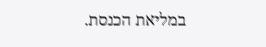במליאת הכנסת.